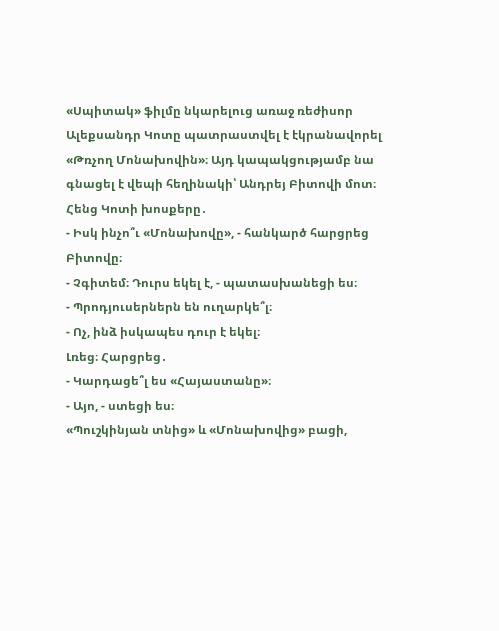«Սպիտակ» ֆիլմը նկարելուց առաջ ռեժիսոր Ալեքսանդր Կոտը պատրաստվել է էկրանավորել «Թռչող Մոնախովին»։ Այդ կապակցությամբ նա գնացել է վեպի հեղինակի՝ Անդրեյ Բիտովի մոտ։
Հենց Կոտի խոսքերը․
- Իսկ ինչո՞ւ «Մոնախովը», - հանկարծ հարցրեց Բիտովը։
- Չգիտեմ։ Դուրս եկել է, - պատասխանեցի ես։
- Պրոդյուսերներն են ուղարկե՞լ։
- Ոչ, ինձ իսկապես դուր է եկել։
Լռեց։ Հարցրեց․
- Կարդացե՞լ ես «Հայաստանը»։
- Այո, - ստեցի ես։
«Պուշկինյան տնից» և «Մոնախովից» բացի,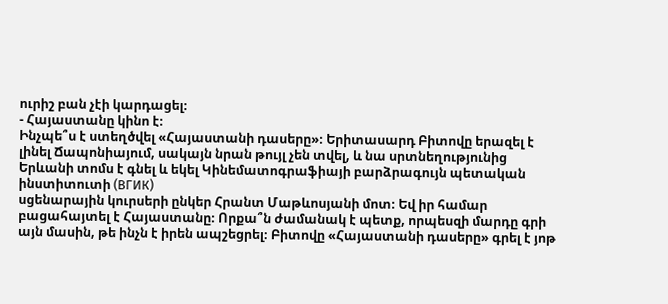ուրիշ բան չէի կարդացել։
- Հայաստանը կինո է։
Ինչպե՞ս է ստեղծվել «Հայաստանի դասերը»։ Երիտասարդ Բիտովը երազել է լինել Ճապոնիայում, սակայն նրան թույլ չեն տվել, և նա սրտնեղությունից Երևանի տոմս է գնել և եկել Կինեմատոգրաֆիայի բարձրագույն պետական ինստիտուտի (ВГИК)
սցենարային կուրսերի ընկեր Հրանտ Մաթևոսյանի մոտ։ Եվ իր համար բացահայտել է Հայաստանը։ Որքա՞ն ժամանակ է պետք, որպեսզի մարդը գրի այն մասին, թե ինչն է իրեն ապշեցրել։ Բիտովը «Հայաստանի դասերը» գրել է յոթ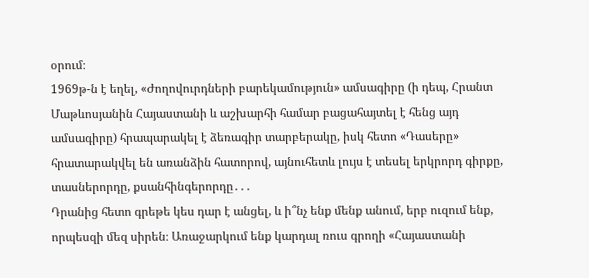օրում։
1969թ-ն է եղել, «Ժողովուրդների բարեկամություն» ամսագիրը (ի դեպ, Հրանտ Մաթևոսյանին Հայաստանի և աշխարհի համար բացահայտել է հենց այդ ամսագիրը) հրապարակել է ձեռագիր տարբերակը, իսկ հետո «Դասերը» հրատարակվել են առանձին հատորով, այնուհետև լույս է տեսել երկրորդ գիրքը, տասներորդը, քսանհինգերորդը․․․
Դրանից հետո գրեթե կես դար է անցել, և ի՞նչ ենք մենք անում, երբ ուզում ենք, որպեսզի մեզ սիրեն։ Առաջարկում ենք կարդալ ռուս գրողի «Հայաստանի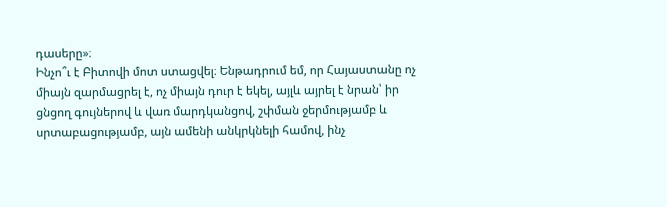դասերը»։
Ինչո՞ւ է Բիտովի մոտ ստացվել։ Ենթադրում եմ, որ Հայաստանը ոչ միայն զարմացրել է, ոչ միայն դուր է եկել, այլև այրել է նրան՝ իր ցնցող գույներով և վառ մարդկանցով, շփման ջերմությամբ և սրտաբացությամբ, այն ամենի անկրկնելի համով, ինչ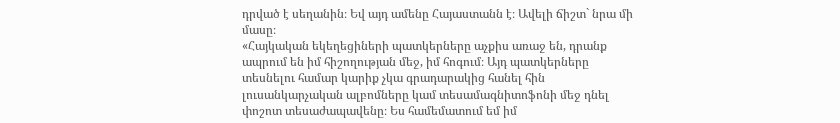դրված է սեղանին։ Եվ այդ ամենը Հայաստանն է։ Ավելի ճիշտ` նրա մի մասը։
«Հայկական եկեղեցիների պատկերները աչքիս առաջ են, դրանք ապրում են իմ հիշողության մեջ, իմ հոգում։ Այդ պատկերները տեսնելու համար կարիք չկա գրադարակից հանել հին լուսանկարչական ալբոմները կամ տեսամագնիտոֆոնի մեջ դնել փոշոտ տեսաժապավենը։ Ես համեմատում եմ իմ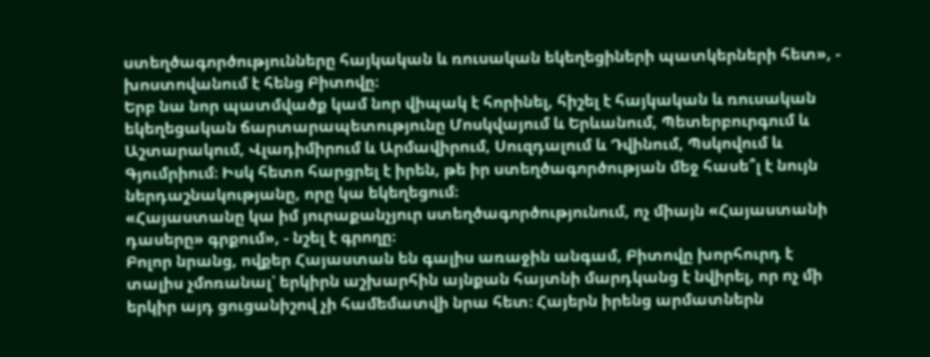ստեղծագործությունները հայկական և ռուսական եկեղեցիների պատկերների հետ», - խոստովանում է հենց Բիտովը։
Երբ նա նոր պատմվածք կամ նոր վիպակ է հորինել, հիշել է հայկական և ռուսական եկեղեցական ճարտարապետությունը Մոսկվայում և Երևանում, Պետերբուրգում և Աշտարակում, Վլադիմիրում և Արմավիրում, Սուզդալում և Դվինում, Պսկովում և Գյումրիում։ Իսկ հետո հարցրել է իրեն, թե իր ստեղծագործության մեջ հասե՞լ է նույն ներդաշնակությանը, որը կա եկեղեցում։
«Հայաստանը կա իմ յուրաքանչյուր ստեղծագործությունում, ոչ միայն «Հայաստանի դասերը» գրքում», - նշել է գրողը։
Բոլոր նրանց, ովքեր Հայաստան են գալիս առաջին անգամ, Բիտովը խորհուրդ է տալիս չմոռանալ՝ երկիրն աշխարհին այնքան հայտնի մարդկանց է նվիրել, որ ոչ մի երկիր այդ ցուցանիշով չի համեմատվի նրա հետ։ Հայերն իրենց արմատներն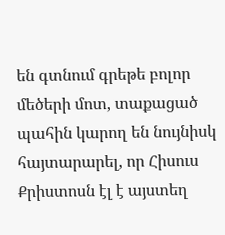են գտնում գրեթե բոլոր մեծերի մոտ, տաքացած պահին կարող են նույնիսկ հայտարարել, որ Հիսուս Քրիստոսն էլ է այստեղ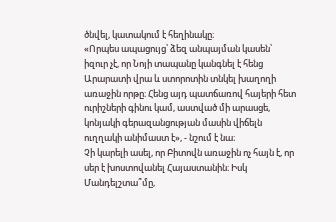ծնվել, կատակում է հեղինակը։
«Որպես ապացույց՝ ձեզ անպայման կասեն՝ իզուր չէ, որ Նոյի տապանը կանգնել է հենց Արարատի վրա և ստորոտին տնկել խաղողի առաջին որթը։ Հենց այդ պատճառով հայերի հետ ուրիշների գինու կամ, աստված մի արասցե, կոնյակի գերազանցության մասին վիճելն ուղղակի անիմաստ է», - նշում է նա։
Չի կարելի ասել, որ Բիտովն առաջին ոչ հայն է, որ սեր է խոստովանել Հայաստանին։ Իսկ Մանդելշտա՞մը,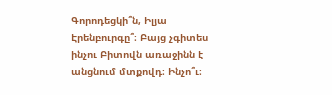Գորոդեցկի՞ն, Իլյա Էրենբուրգը՞։ Բայց չգիտես ինչու Բիտովն առաջինն է անցնում մտքովդ։ Ինչո՞ւ։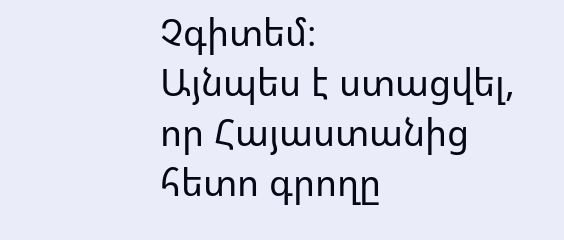Չգիտեմ։
Այնպես է ստացվել, որ Հայաստանից հետո գրողը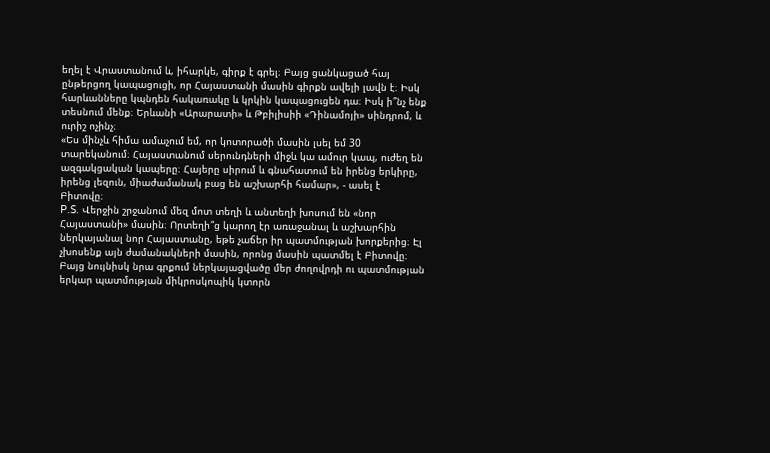եղել է Վրաստանում և, իհարկե, գիրք է գրել։ Բայց ցանկացած հայ ընթերցող կապացուցի, որ Հայաստանի մասին գիրքն ավելի լավն է։ Իսկ հարևանները կպնդեն հակառակը և կրկին կապացուցեն դա։ Իսկ ի՞նչ ենք տեսնում մենք։ Երևանի «Արարատի» և Թբիլիսիի «Դինամոյի» սինդրոմ, և ուրիշ ոչինչ։
«Ես մինչև հիմա ամաչում եմ, որ կոտորածի մասին լսել եմ 30 տարեկանում։ Հայաստանում սերունդների միջև կա ամուր կապ, ուժեղ են ազգակցական կապերը։ Հայերը սիրում և գնահատում են իրենց երկիրը, իրենց լեզուն, միաժամանակ բաց են աշխարհի համար», - ասել է Բիտովը։
P.S. Վերջին շրջանում մեզ մոտ տեղի և անտեղի խոսում են «նոր Հայաստանի» մասին։ Որտեղի՞ց կարող էր առաջանալ և աշխարհին ներկայանալ նոր Հայաստանը, եթե չաճեր իր պատմության խորքերից։ Էլ չխոսենք այն ժամանակների մասին, որոնց մասին պատմել է Բիտովը։ Բայց նույնիսկ նրա գրքում ներկայացվածը մեր ժողովրդի ու պատմության երկար պատմության միկրոսկոպիկ կտորն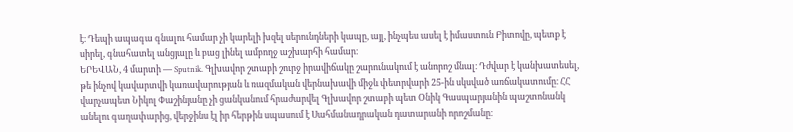է։ Դեպի ապագա գնալու համար չի կարելի խզել սերունդների կապը, այլ, ինչպես ասել է իմաստուն Բիտովը, պետք է սիրել, գնահատել անցյալը և բաց լինել ամբողջ աշխարհի համար։
ԵՐԵՎԱՆ, 4 մարտի — Sputnik. Գլխավոր շտաբի շուրջ իրավիճակը շարունակում է անորոշ մնալ։ Դժվար է կանխատեսել, թե ինչով կավարտվի կառավարության և ռազմական վերնախավի միջև փետրվարի 25-ին սկսված առճակատումը։ ՀՀ վարչապետ Նիկոլ Փաշինյանը չի ցանկանում հրաժարվել Գլխավոր շտաբի պետ Օնիկ Գասպարյանին պաշտոնանկ անելու գաղափարից, վերջինս էլ իր հերթին սպասում է Սահմանադրական դատարանի որոշմանը։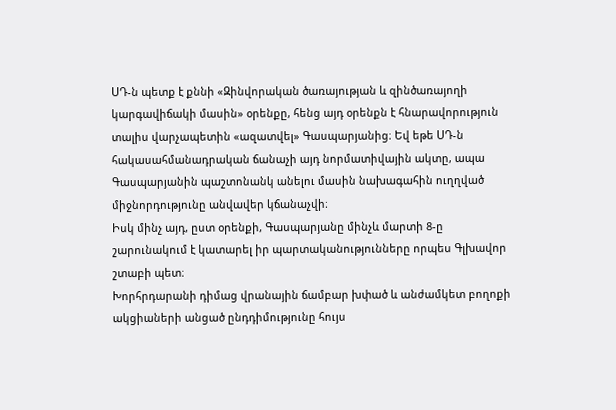ՍԴ-ն պետք է քննի «Զինվորական ծառայության և զինծառայողի կարգավիճակի մասին» օրենքը, հենց այդ օրենքն է հնարավորություն տալիս վարչապետին «ազատվել» Գասպարյանից։ Եվ եթե ՍԴ-ն հակասահմանադրական ճանաչի այդ նորմատիվային ակտը, ապա Գասպարյանին պաշտոնանկ անելու մասին նախագահին ուղղված միջնորդությունը անվավեր կճանաչվի։
Իսկ մինչ այդ, ըստ օրենքի, Գասպարյանը մինչև մարտի 8-ը շարունակում է կատարել իր պարտականությունները որպես Գլխավոր շտաբի պետ։
Խորհրդարանի դիմաց վրանային ճամբար խփած և անժամկետ բողոքի ակցիաների անցած ընդդիմությունը հույս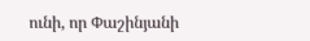ունի, որ Փաշինյանի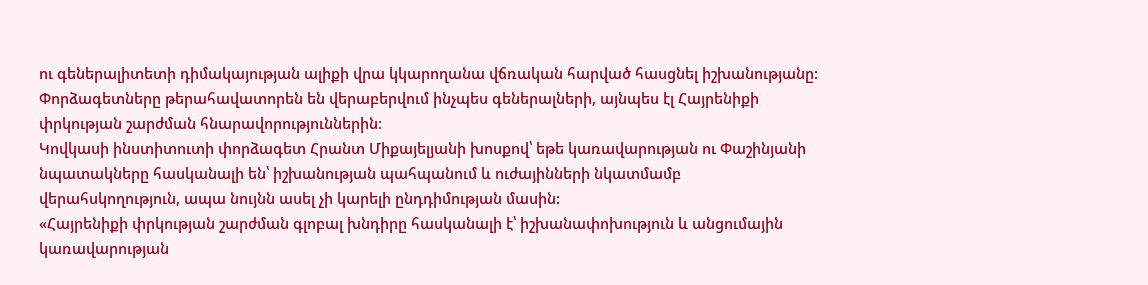ու գեներալիտետի դիմակայության ալիքի վրա կկարողանա վճռական հարված հասցնել իշխանությանը: Փորձագետները թերահավատորեն են վերաբերվում ինչպես գեներալների, այնպես էլ Հայրենիքի փրկության շարժման հնարավորություններին։
Կովկասի ինստիտուտի փորձագետ Հրանտ Միքայելյանի խոսքով՝ եթե կառավարության ու Փաշինյանի նպատակները հասկանալի են՝ իշխանության պահպանում և ուժայինների նկատմամբ վերահսկողություն, ապա նույնն ասել չի կարելի ընդդիմության մասին:
«Հայրենիքի փրկության շարժման գլոբալ խնդիրը հասկանալի է՝ իշխանափոխություն և անցումային կառավարության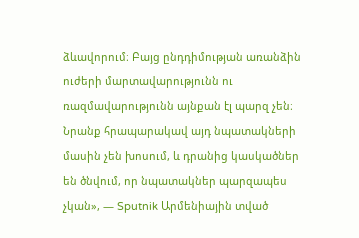ձևավորում։ Բայց ընդդիմության առանձին ուժերի մարտավարությունն ու ռազմավարությունն այնքան էլ պարզ չեն։ Նրանք հրապարակավ այդ նպատակների մասին չեն խոսում, և դրանից կասկածներ են ծնվում, որ նպատակներ պարզապես չկան», — Sputnik Արմենիային տված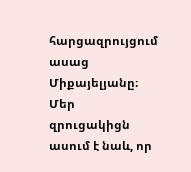հարցազրույցում ասաց Միքայելյանը։
Մեր զրուցակիցն ասում է նաև, որ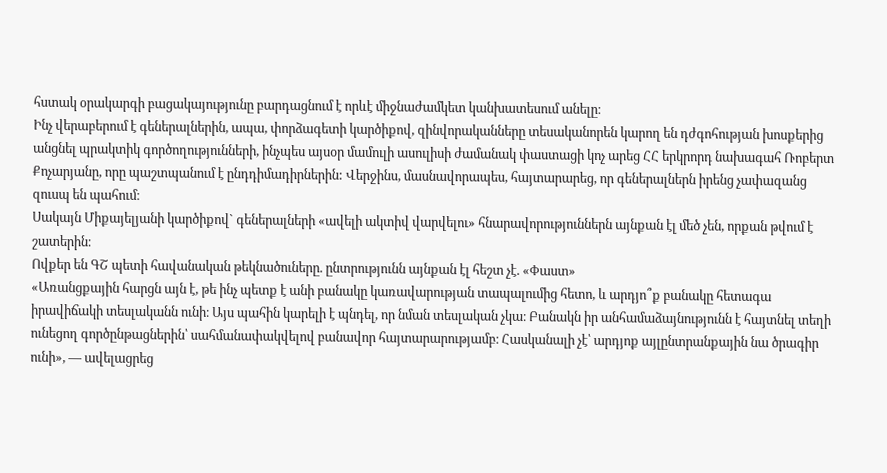հստակ օրակարգի բացակայությունը բարդացնում է որևէ միջնաժամկետ կանխատեսում անելը։
Ինչ վերաբերում է գեներալներին, ապա, փորձագետի կարծիքով, զինվորականները տեսականորեն կարող են դժգոհության խոսքերից անցնել պրակտիկ գործողությունների, ինչպես այսօր մամուլի ասուլիսի ժամանակ փաստացի կոչ արեց ՀՀ երկրորդ նախագահ Ռոբերտ Քոչարյանը, որը պաշտպանում է ընդդիմադիրներին: Վերջինս, մասնավորապես, հայտարարեց, որ գեներալներն իրենց չափազանց զուսպ են պահում։
Սակայն Միքայելյանի կարծիքով` գեներալների «ավելի ակտիվ վարվելու» հնարավորություններն այնքան էլ մեծ չեն, որքան թվում է շատերին։
Ովքեր են ԳՇ պետի հավանական թեկնածուները. ընտրությունն այնքան էլ հեշտ չէ. «Փաստ»
«Առանցքային հարցն այն է, թե ինչ պետք է անի բանակը կառավարության տապալումից հետո, և արդյո՞ք բանակը հետագա իրավիճակի տեսլականն ունի։ Այս պահին կարելի է պնդել, որ նման տեսլական չկա։ Բանակն իր անհամաձայնությունն է հայտնել տեղի ունեցող գործընթացներին՝ սահմանափակվելով բանավոր հայտարարությամբ։ Հասկանալի չէ՝ արդյոք այլընտրանքային նա ծրագիր ունի», — ավելացրեց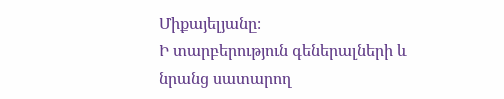Միքայելյանը։
Ի տարբերություն գեներալների և նրանց սատարող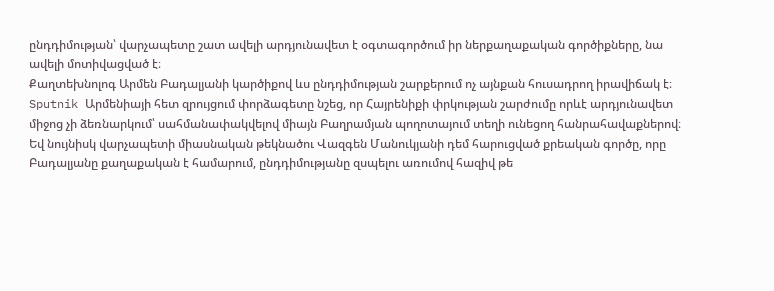ընդդիմության՝ վարչապետը շատ ավելի արդյունավետ է օգտագործում իր ներքաղաքական գործիքները, նա ավելի մոտիվացված է։
Քաղտեխնոլոգ Արմեն Բադալյանի կարծիքով ևս ընդդիմության շարքերում ոչ այնքան հուսադրող իրավիճակ է։ Sputnik Արմենիայի հետ զրույցում փորձագետը նշեց, որ Հայրենիքի փրկության շարժումը որևէ արդյունավետ միջոց չի ձեռնարկում՝ սահմանափակվելով միայն Բաղրամյան պողոտայում տեղի ունեցող հանրահավաքներով։ Եվ նույնիսկ վարչապետի միասնական թեկնածու Վազգեն Մանուկյանի դեմ հարուցված քրեական գործը, որը Բադալյանը քաղաքական է համարում, ընդդիմությանը զսպելու առումով հազիվ թե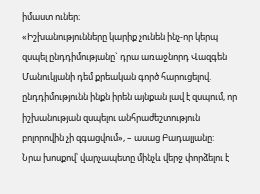իմաստ ուներ։
«Իշխանությունները կարիք չունեն ինչ-որ կերպ զսպել ընդդիմությանը` դրա առաջնորդ Վազգեն Մանուկյանի դեմ քրեական գործ հարուցելով. ընդդիմությունն ինքն իրեն այնքան լավ է զսպում, որ իշխանության զսպելու անհրաժեշտություն բոլորովին չի զգացվում», – ասաց Բադալյանը:
Նրա խոսքով՝ վարչապետը մինչև վերջ փորձելու է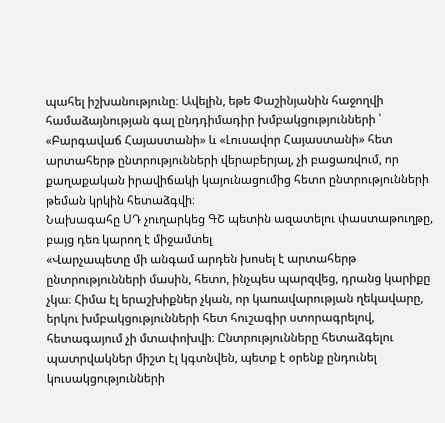պահել իշխանությունը։ Ավելին, եթե Փաշինյանին հաջողվի համաձայնության գալ ընդդիմադիր խմբակցությունների ՝ «Բարգավաճ Հայաստանի» և «Լուսավոր Հայաստանի» հետ արտահերթ ընտրությունների վերաբերյալ, չի բացառվում, որ քաղաքական իրավիճակի կայունացումից հետո ընտրությունների թեման կրկին հետաձգվի։
Նախագահը ՍԴ չուղարկեց ԳՇ պետին ազատելու փաստաթուղթը, բայց դեռ կարող է միջամտել
«Վարչապետը մի անգամ արդեն խոսել է արտահերթ ընտրությունների մասին, հետո, ինչպես պարզվեց, դրանց կարիքը չկա։ Հիմա էլ երաշխիքներ չկան, որ կառավարության ղեկավարը, երկու խմբակցությունների հետ հուշագիր ստորագրելով, հետագայում չի մտափոխվի։ Ընտրությունները հետաձգելու պատրվակներ միշտ էլ կգտնվեն, պետք է օրենք ընդունել կուսակցությունների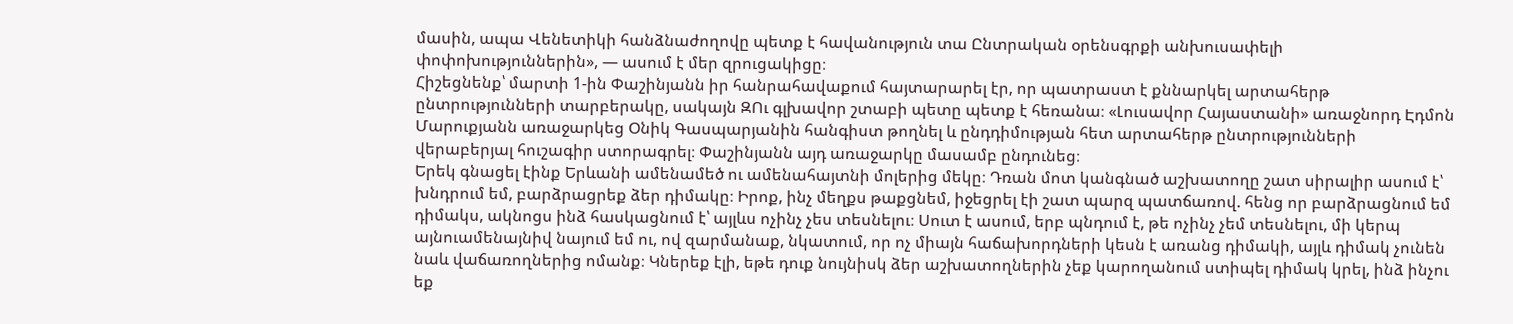մասին, ապա Վենետիկի հանձնաժողովը պետք է հավանություն տա Ընտրական օրենսգրքի անխուսափելի փոփոխություններին», — ասում է մեր զրուցակիցը։
Հիշեցնենք՝ մարտի 1-ին Փաշինյանն իր հանրահավաքում հայտարարել էր, որ պատրաստ է քննարկել արտահերթ ընտրությունների տարբերակը, սակայն ԶՈւ գլխավոր շտաբի պետը պետք է հեռանա։ «Լուսավոր Հայաստանի» առաջնորդ Էդմոն Մարուքյանն առաջարկեց Օնիկ Գասպարյանին հանգիստ թողնել և ընդդիմության հետ արտահերթ ընտրությունների վերաբերյալ հուշագիր ստորագրել։ Փաշինյանն այդ առաջարկը մասամբ ընդունեց։
Երեկ գնացել էինք Երևանի ամենամեծ ու ամենահայտնի մոլերից մեկը։ Դռան մոտ կանգնած աշխատողը շատ սիրալիր ասում է՝ խնդրում եմ, բարձրացրեք ձեր դիմակը։ Իրոք, ինչ մեղքս թաքցնեմ, իջեցրել էի շատ պարզ պատճառով. հենց որ բարձրացնում եմ դիմակս, ակնոցս ինձ հասկացնում է՝ այլևս ոչինչ չես տեսնելու։ Սուտ է ասում, երբ պնդում է, թե ոչինչ չեմ տեսնելու, մի կերպ այնուամենայնիվ նայում եմ ու, ով զարմանաք, նկատում, որ ոչ միայն հաճախորդների կեսն է առանց դիմակի, այլև դիմակ չունեն նաև վաճառողներից ոմանք։ Կներեք էլի, եթե դուք նույնիսկ ձեր աշխատողներին չեք կարողանում ստիպել դիմակ կրել, ինձ ինչու եք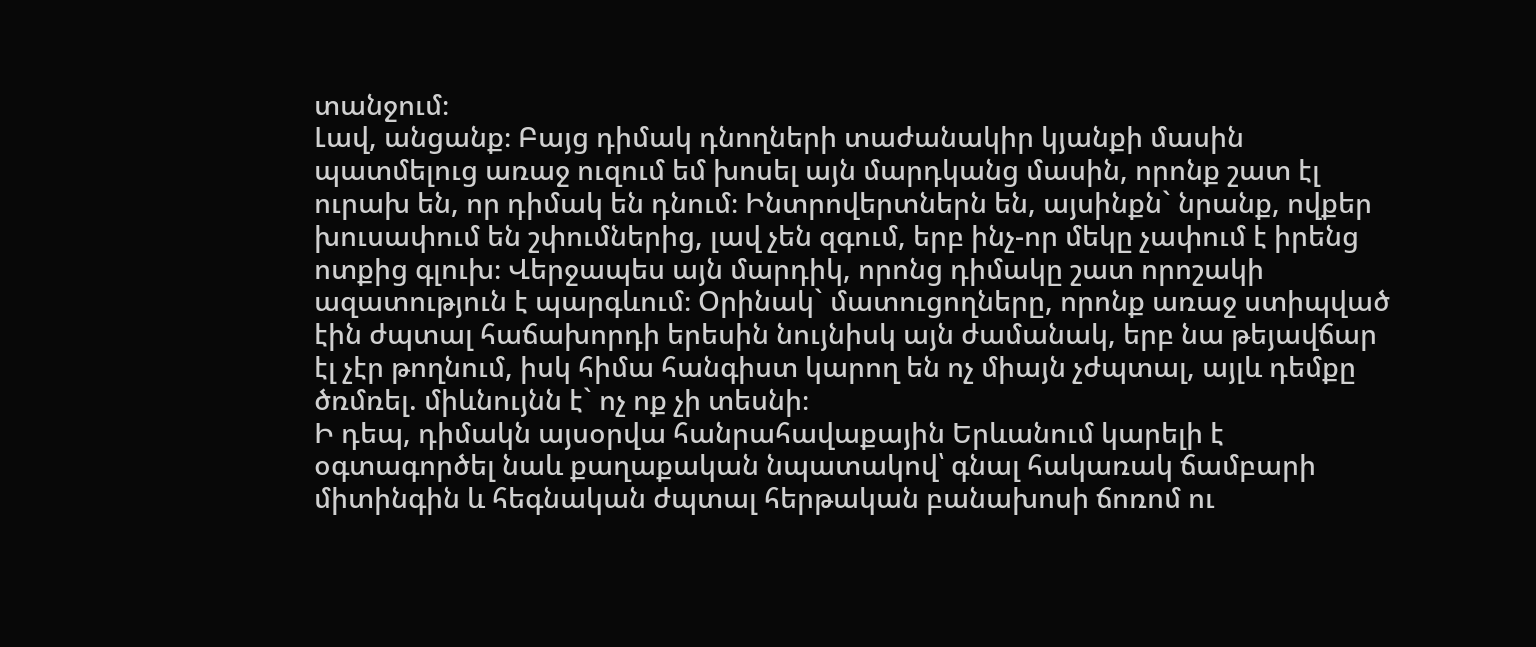տանջում։
Լավ, անցանք։ Բայց դիմակ դնողների տաժանակիր կյանքի մասին պատմելուց առաջ ուզում եմ խոսել այն մարդկանց մասին, որոնք շատ էլ ուրախ են, որ դիմակ են դնում։ Ինտրովերտներն են, այսինքն` նրանք, ովքեր խուսափում են շփումներից, լավ չեն զգում, երբ ինչ-որ մեկը չափում է իրենց ոտքից գլուխ։ Վերջապես այն մարդիկ, որոնց դիմակը շատ որոշակի ազատություն է պարգևում։ Օրինակ` մատուցողները, որոնք առաջ ստիպված էին ժպտալ հաճախորդի երեսին նույնիսկ այն ժամանակ, երբ նա թեյավճար էլ չէր թողնում, իսկ հիմա հանգիստ կարող են ոչ միայն չժպտալ, այլև դեմքը ծռմռել. միևնույնն է` ոչ ոք չի տեսնի։
Ի դեպ, դիմակն այսօրվա հանրահավաքային Երևանում կարելի է օգտագործել նաև քաղաքական նպատակով՝ գնալ հակառակ ճամբարի միտինգին և հեգնական ժպտալ հերթական բանախոսի ճոռոմ ու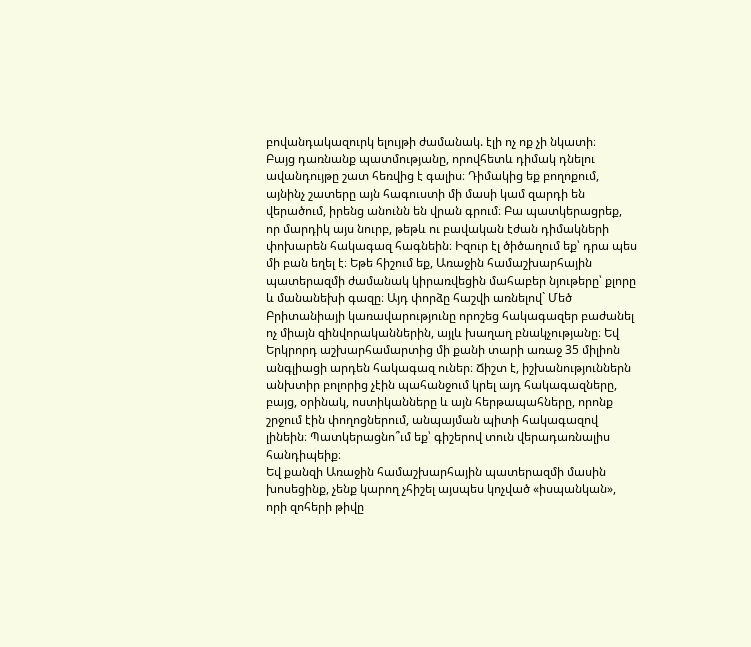բովանդակազուրկ ելույթի ժամանակ. էլի ոչ ոք չի նկատի։
Բայց դառնանք պատմությանը, որովհետև դիմակ դնելու ավանդույթը շատ հեռվից է գալիս։ Դիմակից եք բողոքում, այնինչ շատերը այն հագուստի մի մասի կամ զարդի են վերածում, իրենց անունն են վրան գրում։ Բա պատկերացրեք, որ մարդիկ այս նուրբ, թեթև ու բավական էժան դիմակների փոխարեն հակագազ հագնեին։ Իզուր էլ ծիծաղում եք՝ դրա պես մի բան եղել է։ Եթե հիշում եք, Առաջին համաշխարհային պատերազմի ժամանակ կիրառվեցին մահաբեր նյութերը՝ քլորը և մանանեխի գազը։ Այդ փորձը հաշվի առնելով` Մեծ Բրիտանիայի կառավարությունը որոշեց հակագազեր բաժանել ոչ միայն զինվորականներին, այլև խաղաղ բնակչությանը։ Եվ Երկրորդ աշխարհամարտից մի քանի տարի առաջ 35 միլիոն անգլիացի արդեն հակագազ ուներ։ Ճիշտ է, իշխանություններն անխտիր բոլորից չէին պահանջում կրել այդ հակագազները, բայց, օրինակ, ոստիկանները և այն հերթապահները, որոնք շրջում էին փողոցներում, անպայման պիտի հակագազով լինեին։ Պատկերացնո՞ւմ եք՝ գիշերով տուն վերադառնալիս հանդիպեիք։
Եվ քանզի Առաջին համաշխարհային պատերազմի մասին խոսեցինք, չենք կարող չհիշել այսպես կոչված «իսպանկան», որի զոհերի թիվը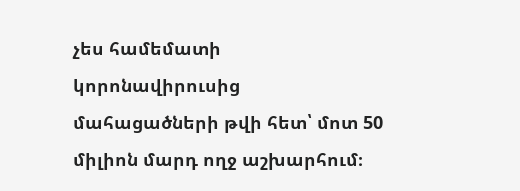չես համեմատի կորոնավիրուսից մահացածների թվի հետ՝ մոտ 50 միլիոն մարդ ողջ աշխարհում։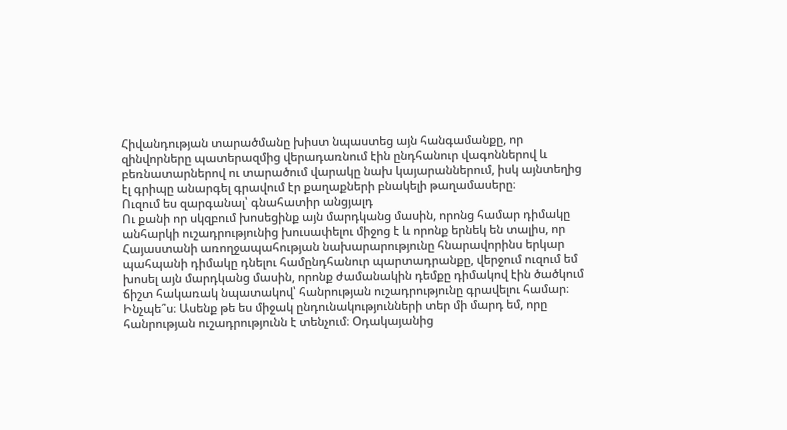Հիվանդության տարածմանը խիստ նպաստեց այն հանգամանքը, որ զինվորները պատերազմից վերադառնում էին ընդհանուր վագոններով և բեռնատարներով ու տարածում վարակը նախ կայարաններում, իսկ այնտեղից էլ գրիպը անարգել գրավում էր քաղաքների բնակելի թաղամասերը։
Ուզում ես զարգանալ՝ գնահատիր անցյալդ
Ու քանի որ սկզբում խոսեցինք այն մարդկանց մասին, որոնց համար դիմակը անհարկի ուշադրությունից խուսափելու միջոց է և որոնք երնեկ են տալիս, որ Հայաստանի առողջապահության նախարարությունը հնարավորինս երկար պահպանի դիմակը դնելու համընդհանուր պարտադրանքը, վերջում ուզում եմ խոսել այն մարդկանց մասին, որոնք ժամանակին դեմքը դիմակով էին ծածկում ճիշտ հակառակ նպատակով՝ հանրության ուշադրությունը գրավելու համար։ Ինչպե՞ս։ Ասենք թե ես միջակ ընդունակությունների տեր մի մարդ եմ, որը հանրության ուշադրությունն է տենչում։ Օդակայանից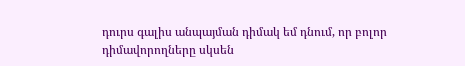դուրս գալիս անպայման դիմակ եմ դնում, որ բոլոր դիմավորողները սկսեն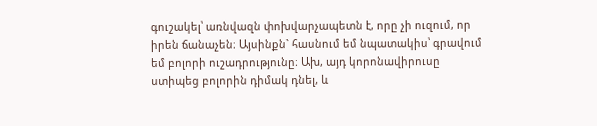գուշակել՝ առնվազն փոխվարչապետն է, որը չի ուզում, որ իրեն ճանաչեն։ Այսինքն` հասնում եմ նպատակիս՝ գրավում եմ բոլորի ուշադրությունը։ Ախ, այդ կորոնավիրուսը ստիպեց բոլորին դիմակ դնել, և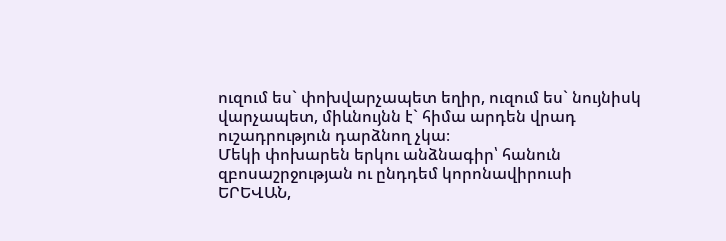ուզում ես` փոխվարչապետ եղիր, ուզում ես` նույնիսկ վարչապետ, միևնույնն է` հիմա արդեն վրադ ուշադրություն դարձնող չկա։
Մեկի փոխարեն երկու անձնագիր՝ հանուն զբոսաշրջության ու ընդդեմ կորոնավիրուսի
ԵՐԵՎԱՆ,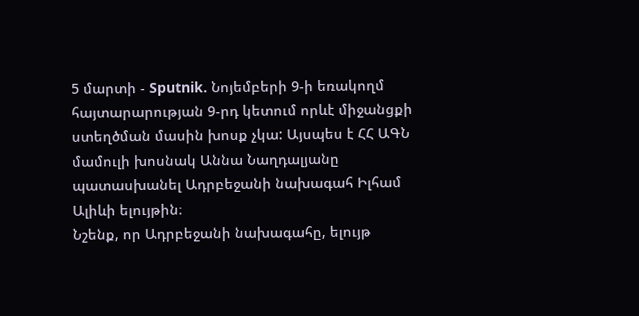5 մարտի - Sputnik. Նոյեմբերի 9-ի եռակողմ հայտարարության 9-րդ կետում որևէ միջանցքի ստեղծման մասին խոսք չկա: Այսպես է ՀՀ ԱԳՆ մամուլի խոսնակ Աննա Նաղդալյանը պատասխանել Ադրբեջանի նախագահ Իլհամ Ալիևի ելույթին։
Նշենք, որ Ադրբեջանի նախագահը, ելույթ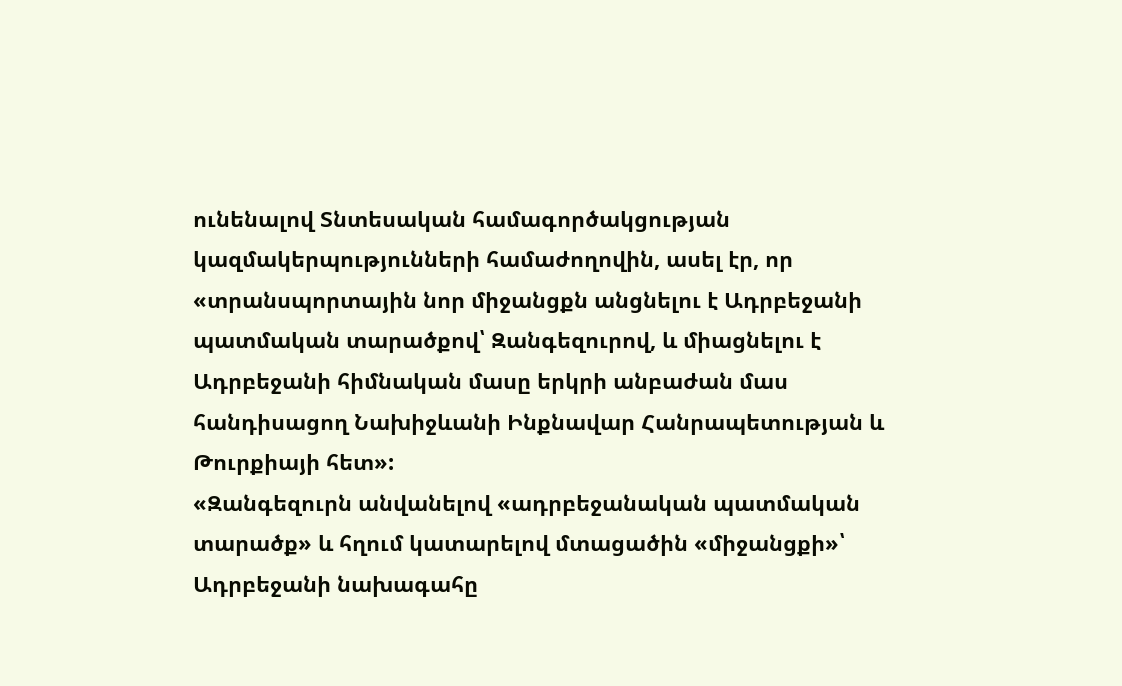ունենալով Տնտեսական համագործակցության կազմակերպությունների համաժողովին, ասել էր, որ «տրանսպորտային նոր միջանցքն անցնելու է Ադրբեջանի պատմական տարածքով՝ Զանգեզուրով, և միացնելու է Ադրբեջանի հիմնական մասը երկրի անբաժան մաս հանդիսացող Նախիջևանի Ինքնավար Հանրապետության և Թուրքիայի հետ»:
«Զանգեզուրն անվանելով «ադրբեջանական պատմական տարածք» և հղում կատարելով մտացածին «միջանցքի»՝ Ադրբեջանի նախագահը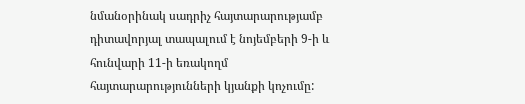նմանօրինակ սադրիչ հայտարարությամբ դիտավորյալ տապալում է նոյեմբերի 9-ի և հունվարի 11-ի եռակողմ հայտարարությունների կյանքի կոչումը: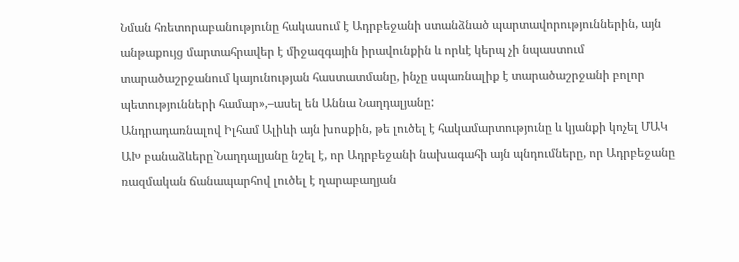Նման հռետորաբանությունը հակասում է Ադրբեջանի ստանձնած պարտավորություններին, այն անթաքույց մարտահրավեր է միջազգային իրավունքին և որևէ կերպ չի նպաստում տարածաշրջանում կայունության հաստատմանը, ինչը սպառնալիք է տարածաշրջանի բոլոր պետությունների համար»,–ասել են Աննա Նաղդալյանը:
Անդրադառնալով Իլհամ Ալիևի այն խոսքին, թե լուծել է հակամարտությունը և կյանքի կոչել ՄԱԿ ԱԽ բանաձևերը`Նաղդալյանը նշել է, որ Ադրբեջանի նախագահի այն պնդումները, որ Ադրբեջանը ռազմական ճանապարհով լուծել է ղարաբաղյան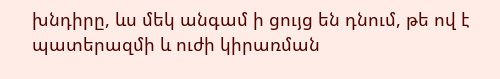խնդիրը, ևս մեկ անգամ ի ցույց են դնում, թե ով է պատերազմի և ուժի կիրառման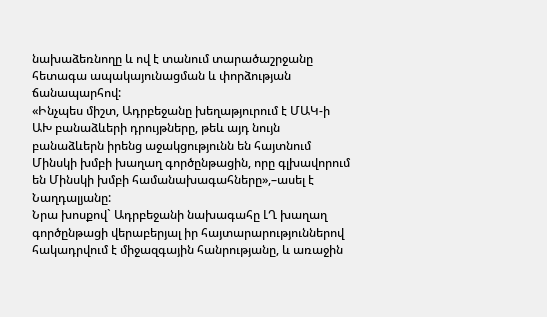նախաձեռնողը և ով է տանում տարածաշրջանը հետագա ապակայունացման և փորձության ճանապարհով:
«Ինչպես միշտ, Ադրբեջանը խեղաթյուրում է ՄԱԿ-ի ԱԽ բանաձևերի դրույթները, թեև այդ նույն բանաձևերն իրենց աջակցությունն են հայտնում Մինսկի խմբի խաղաղ գործընթացին, որը գլխավորում են Մինսկի խմբի համանախագահները»,–ասել է Նաղդալյանը:
Նրա խոսքով` Ադրբեջանի նախագահը ԼՂ խաղաղ գործընթացի վերաբերյալ իր հայտարարություններով հակադրվում է միջազգային հանրությանը, և առաջին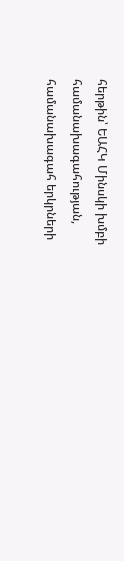հերթին՝ ԵԱՀԿ Մինսկի խմբի համանախագահության, համանախագահ երկրների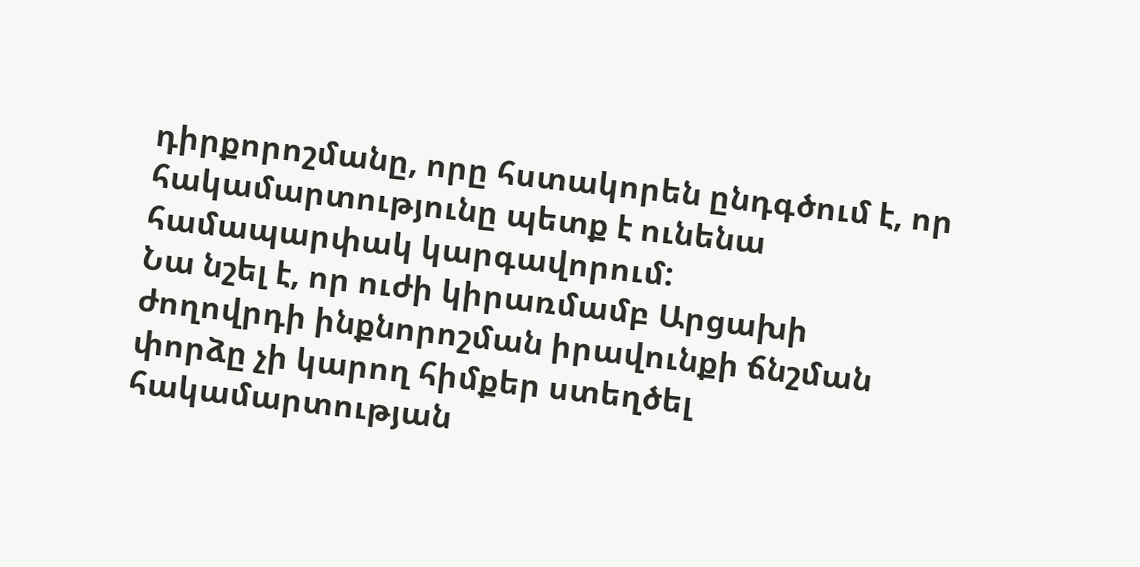դիրքորոշմանը, որը հստակորեն ընդգծում է, որ հակամարտությունը պետք է ունենա համապարփակ կարգավորում:
Նա նշել է, որ ուժի կիրառմամբ Արցախի ժողովրդի ինքնորոշման իրավունքի ճնշման փորձը չի կարող հիմքեր ստեղծել հակամարտության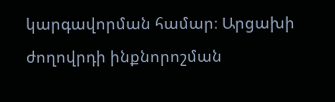կարգավորման համար։ Արցախի ժողովրդի ինքնորոշման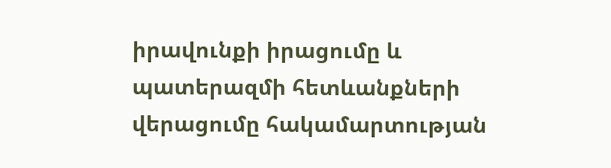իրավունքի իրացումը և պատերազմի հետևանքների վերացումը հակամարտության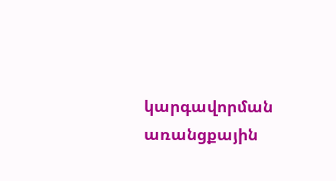կարգավորման առանցքային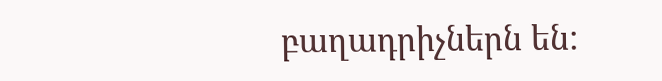բաղադրիչներն են: